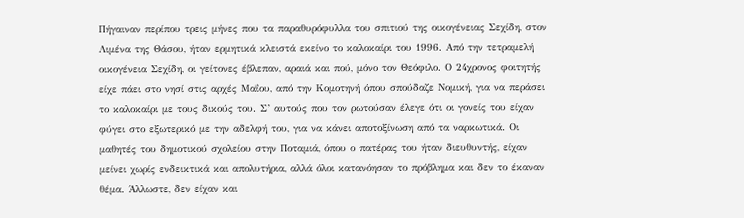Πήγαιναν περίπου τρεις μήνες που τα παραθυρόφυλλα του σπιτιού της οικογένειας Σεχίδη, στον Λιμένα της Θάσου, ήταν ερμητικά κλειστά εκείνο το καλοκαίρι του 1996. Από την τετραμελή οικογένεια Σεχίδη, οι γείτονες έβλεπαν, αραιά και πού, μόνο τον Θεόφιλο. Ο 24χρονος φοιτητής είχε πάει στο νησί στις αρχές Μαΐου, από την Κομοτηνή όπου σπούδαζε Νομική, για να περάσει το καλοκαίρι με τους δικούς του. Σ’ αυτούς που τον ρωτούσαν έλεγε ότι οι γονείς του είχαν φύγει στο εξωτερικό με την αδελφή του, για να κάνει αποτοξίνωση από τα ναρκωτικά. Οι μαθητές του δημοτικού σχολείου στην Ποταμιά, όπου ο πατέρας του ήταν διευθυντής, είχαν μείνει χωρίς ενδεικτικά και απολυτήρια, αλλά όλοι κατανόησαν το πρόβλημα και δεν το έκαναν θέμα. Άλλωστε, δεν είχαν και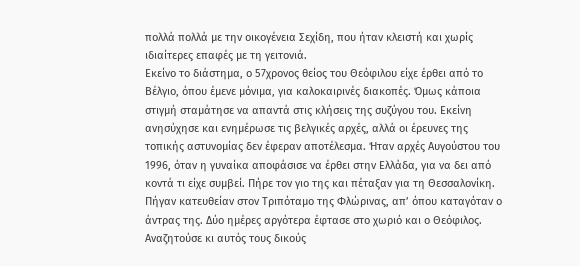πολλά πολλά με την οικογένεια Σεχίδη, που ήταν κλειστή και χωρίς ιδιαίτερες επαφές με τη γειτονιά.
Εκείνο το διάστημα, ο 57χρονος θείος του Θεόφιλου είχε έρθει από το Βέλγιο, όπου έμενε μόνιμα, για καλοκαιρινές διακοπές. Όμως κάποια στιγμή σταμάτησε να απαντά στις κλήσεις της συζύγου του. Εκείνη ανησύχησε και ενημέρωσε τις βελγικές αρχές, αλλά οι έρευνες της τοπικής αστυνομίας δεν έφεραν αποτέλεσμα. Ήταν αρχές Αυγούστου του 1996, όταν η γυναίκα αποφάσισε να έρθει στην Ελλάδα, για να δει από κοντά τι είχε συμβεί. Πήρε τον γιο της και πέταξαν για τη Θεσσαλονίκη. Πήγαν κατευθείαν στον Τριπόταμο της Φλώρινας, απ’ όπου καταγόταν ο άντρας της. Δύο ημέρες αργότερα έφτασε στο χωριό και ο Θεόφιλος. Αναζητούσε κι αυτός τους δικούς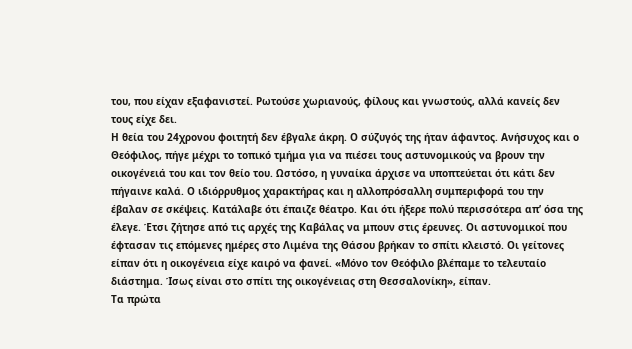του, που είχαν εξαφανιστεί. Ρωτούσε χωριανούς, φίλους και γνωστούς, αλλά κανείς δεν τους είχε δει.
Η θεία του 24χρονου φοιτητή δεν έβγαλε άκρη. Ο σύζυγός της ήταν άφαντος. Ανήσυχος και ο Θεόφιλος, πήγε μέχρι το τοπικό τμήμα για να πιέσει τους αστυνομικούς να βρουν την οικογένειά του και τον θείο του. Ωστόσο, η γυναίκα άρχισε να υποπτεύεται ότι κάτι δεν πήγαινε καλά. Ο ιδιόρρυθμος χαρακτήρας και η αλλοπρόσαλλη συμπεριφορά του την έβαλαν σε σκέψεις. Κατάλαβε ότι έπαιζε θέατρο. Και ότι ήξερε πολύ περισσότερα απ’ όσα της έλεγε. Έτσι ζήτησε από τις αρχές της Καβάλας να μπουν στις έρευνες. Οι αστυνομικοί που έφτασαν τις επόμενες ημέρες στο Λιμένα της Θάσου βρήκαν το σπίτι κλειστό. Οι γείτονες είπαν ότι η οικογένεια είχε καιρό να φανεί. «Μόνο τον Θεόφιλο βλέπαμε το τελευταίο διάστημα. Ίσως είναι στο σπίτι της οικογένειας στη Θεσσαλονίκη», είπαν.
Τα πρώτα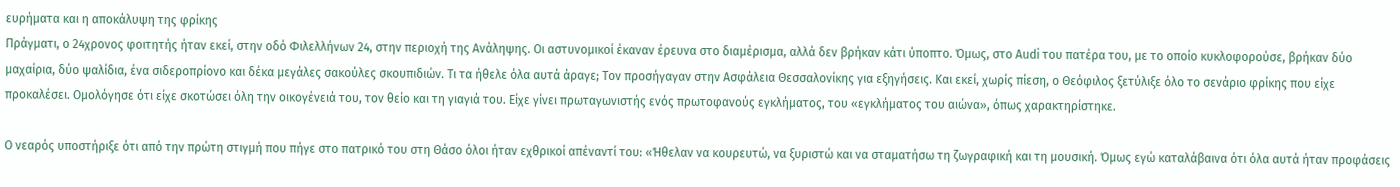ευρήματα και η αποκάλυψη της φρίκης
Πράγματι, ο 24χρονος φοιτητής ήταν εκεί, στην οδό Φιλελλήνων 24, στην περιοχή της Ανάληψης. Οι αστυνομικοί έκαναν έρευνα στο διαμέρισμα, αλλά δεν βρήκαν κάτι ύποπτο. Όμως, στο Audi του πατέρα του, με το οποίο κυκλοφορούσε, βρήκαν δύο μαχαίρια, δύο ψαλίδια, ένα σιδεροπρίονο και δέκα μεγάλες σακούλες σκουπιδιών. Τι τα ήθελε όλα αυτά άραγε; Τον προσήγαγαν στην Ασφάλεια Θεσσαλονίκης για εξηγήσεις. Και εκεί, χωρίς πίεση, ο Θεόφιλος ξετύλιξε όλο το σενάριο φρίκης που είχε προκαλέσει. Ομολόγησε ότι είχε σκοτώσει όλη την οικογένειά του, τον θείο και τη γιαγιά του. Είχε γίνει πρωταγωνιστής ενός πρωτοφανούς εγκλήματος, του «εγκλήματος του αιώνα», όπως χαρακτηρίστηκε.

Ο νεαρός υποστήριξε ότι από την πρώτη στιγμή που πήγε στο πατρικό του στη Θάσο όλοι ήταν εχθρικοί απέναντί του: «Ήθελαν να κουρευτώ, να ξυριστώ και να σταματήσω τη ζωγραφική και τη μουσική. Όμως εγώ καταλάβαινα ότι όλα αυτά ήταν προφάσεις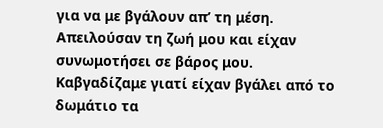για να με βγάλουν απ’ τη μέση. Απειλούσαν τη ζωή μου και είχαν συνωμοτήσει σε βάρος μου. Καβγαδίζαμε γιατί είχαν βγάλει από το δωμάτιο τα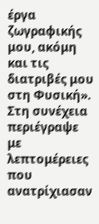έργα ζωγραφικής μου, ακόμη και τις διατριβές μου στη Φυσική». Στη συνέχεια περιέγραψε με λεπτομέρειες που ανατρίχιασαν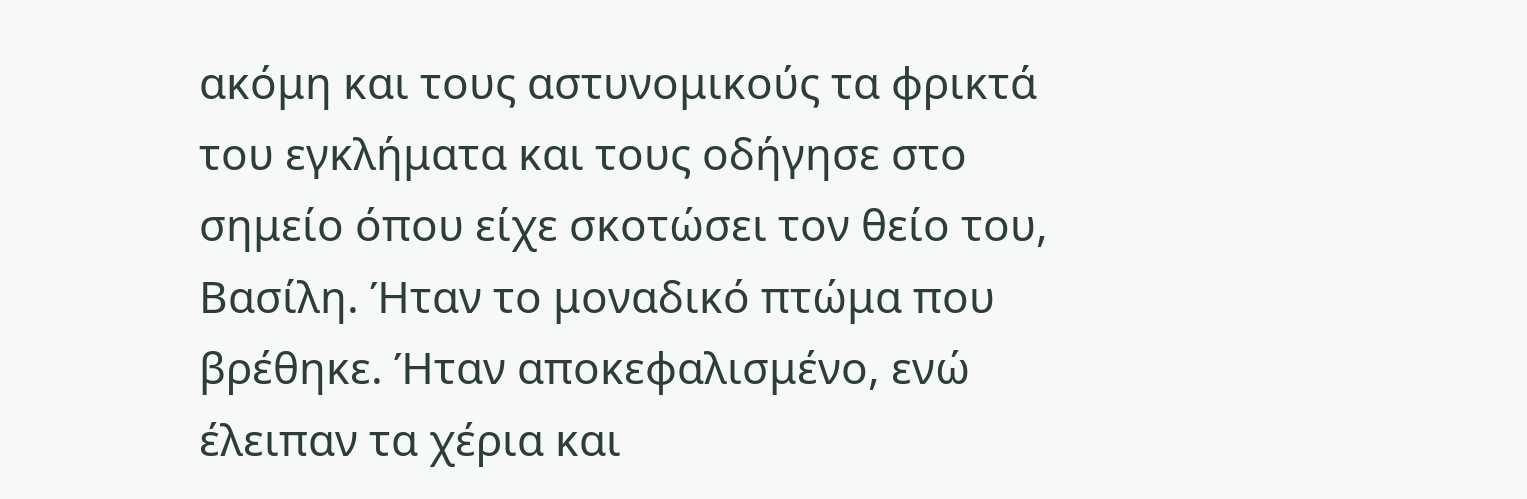ακόμη και τους αστυνομικούς τα φρικτά του εγκλήματα και τους οδήγησε στο σημείο όπου είχε σκοτώσει τον θείο του, Βασίλη. Ήταν το μοναδικό πτώμα που βρέθηκε. Ήταν αποκεφαλισμένο, ενώ έλειπαν τα χέρια και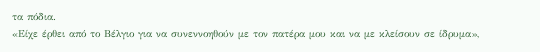τα πόδια.
«Είχε έρθει από το Βέλγιο για να συνεννοηθούν με τον πατέρα μου και να με κλείσουν σε ίδρυμα»,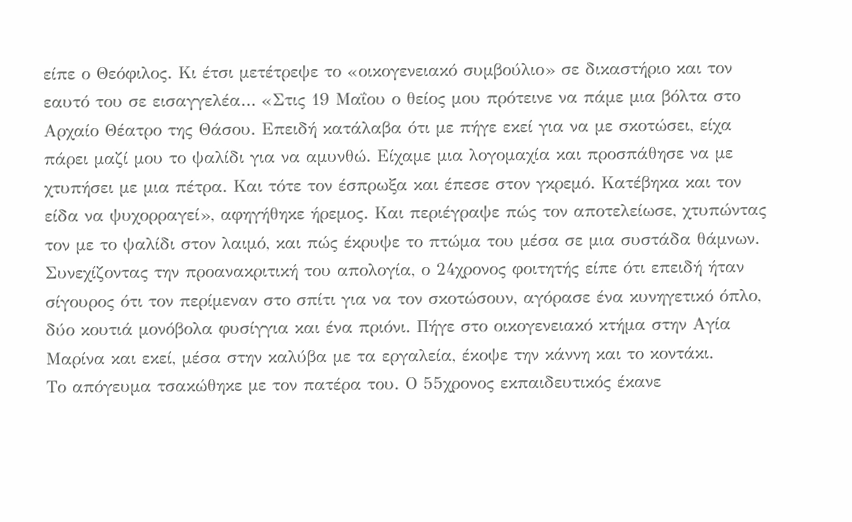είπε ο Θεόφιλος. Κι έτσι μετέτρεψε το «οικογενειακό συμβούλιο» σε δικαστήριο και τον εαυτό του σε εισαγγελέα… «Στις 19 Μαΐου ο θείος μου πρότεινε να πάμε μια βόλτα στο Αρχαίο Θέατρο της Θάσου. Επειδή κατάλαβα ότι με πήγε εκεί για να με σκοτώσει, είχα πάρει μαζί μου το ψαλίδι για να αμυνθώ. Είχαμε μια λογομαχία και προσπάθησε να με χτυπήσει με μια πέτρα. Και τότε τον έσπρωξα και έπεσε στον γκρεμό. Κατέβηκα και τον είδα να ψυχορραγεί», αφηγήθηκε ήρεμος. Και περιέγραψε πώς τον αποτελείωσε, χτυπώντας τον με το ψαλίδι στον λαιμό, και πώς έκρυψε το πτώμα του μέσα σε μια συστάδα θάμνων.
Συνεχίζοντας την προανακριτική του απολογία, ο 24χρονος φοιτητής είπε ότι επειδή ήταν σίγουρος ότι τον περίμεναν στο σπίτι για να τον σκοτώσουν, αγόρασε ένα κυνηγετικό όπλο, δύο κουτιά μονόβολα φυσίγγια και ένα πριόνι. Πήγε στο οικογενειακό κτήμα στην Αγία Μαρίνα και εκεί, μέσα στην καλύβα με τα εργαλεία, έκοψε την κάννη και το κοντάκι.
Το απόγευμα τσακώθηκε με τον πατέρα του. Ο 55χρονος εκπαιδευτικός έκανε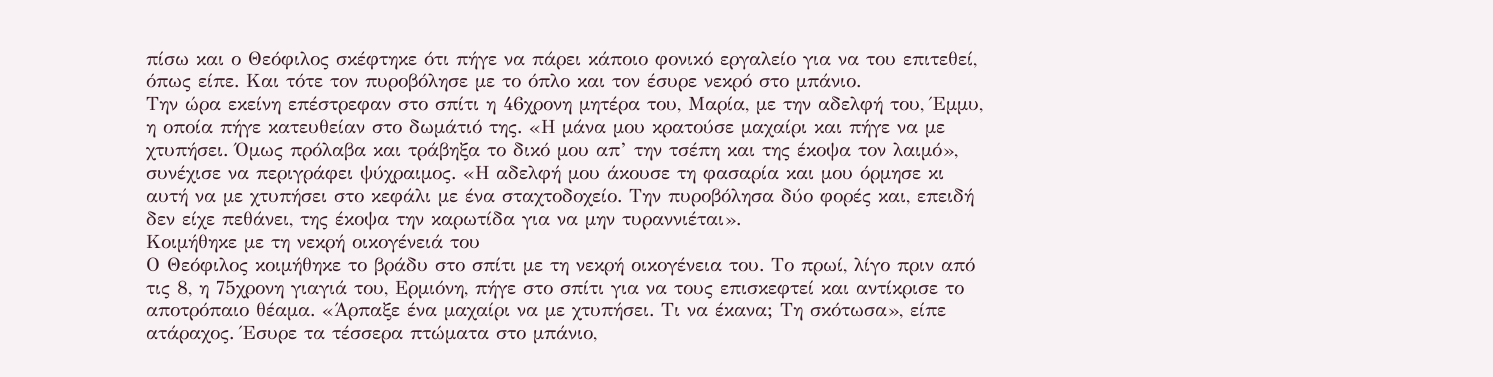πίσω και ο Θεόφιλος σκέφτηκε ότι πήγε να πάρει κάποιο φονικό εργαλείο για να του επιτεθεί, όπως είπε. Και τότε τον πυροβόλησε με το όπλο και τον έσυρε νεκρό στο μπάνιο.
Την ώρα εκείνη επέστρεφαν στο σπίτι η 46χρονη μητέρα του, Μαρία, με την αδελφή του, Έμμυ, η οποία πήγε κατευθείαν στο δωμάτιό της. «Η μάνα μου κρατούσε μαχαίρι και πήγε να με χτυπήσει. Όμως πρόλαβα και τράβηξα το δικό μου απ’ την τσέπη και της έκοψα τον λαιμό», συνέχισε να περιγράφει ψύχραιμος. «Η αδελφή μου άκουσε τη φασαρία και μου όρμησε κι αυτή να με χτυπήσει στο κεφάλι με ένα σταχτοδοχείο. Την πυροβόλησα δύο φορές και, επειδή δεν είχε πεθάνει, της έκοψα την καρωτίδα για να μην τυραννιέται».
Κοιμήθηκε με τη νεκρή οικογένειά του
Ο Θεόφιλος κοιμήθηκε το βράδυ στο σπίτι με τη νεκρή οικογένεια του. Το πρωί, λίγο πριν από τις 8, η 75χρονη γιαγιά του, Ερμιόνη, πήγε στο σπίτι για να τους επισκεφτεί και αντίκρισε το αποτρόπαιο θέαμα. «Άρπαξε ένα μαχαίρι να με χτυπήσει. Τι να έκανα; Τη σκότωσα», είπε ατάραχος. Έσυρε τα τέσσερα πτώματα στο μπάνιο,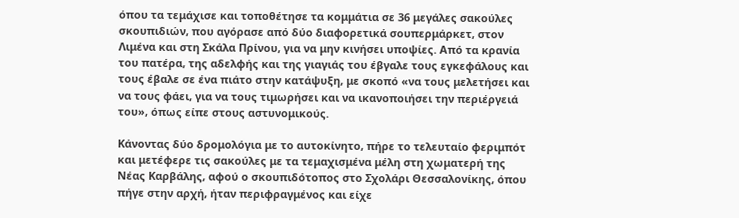όπου τα τεμάχισε και τοποθέτησε τα κομμάτια σε 36 μεγάλες σακούλες σκουπιδιών, που αγόρασε από δύο διαφορετικά σουπερμάρκετ, στον Λιμένα και στη Σκάλα Πρίνου, για να μην κινήσει υποψίες. Από τα κρανία του πατέρα, της αδελφής και της γιαγιάς του έβγαλε τους εγκεφάλους και τους έβαλε σε ένα πιάτο στην κατάψυξη, με σκοπό «να τους μελετήσει και να τους φάει, για να τους τιμωρήσει και να ικανοποιήσει την περιέργειά του», όπως είπε στους αστυνομικούς.

Κάνοντας δύο δρομολόγια με το αυτοκίνητο, πήρε το τελευταίο φεριμπότ και μετέφερε τις σακούλες με τα τεμαχισμένα μέλη στη χωματερή της Νέας Καρβάλης, αφού ο σκουπιδότοπος στο Σχολάρι Θεσσαλονίκης, όπου πήγε στην αρχή, ήταν περιφραγμένος και είχε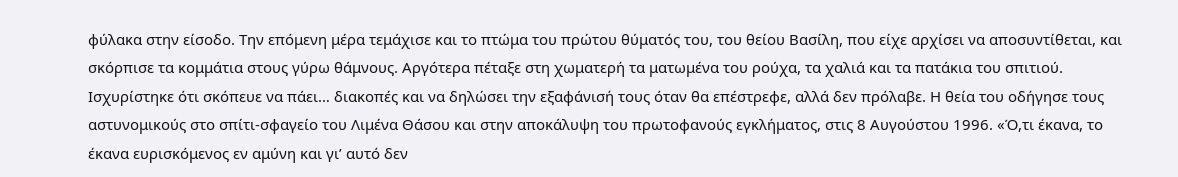φύλακα στην είσοδο. Την επόμενη μέρα τεμάχισε και το πτώμα του πρώτου θύματός του, του θείου Βασίλη, που είχε αρχίσει να αποσυντίθεται, και σκόρπισε τα κομμάτια στους γύρω θάμνους. Αργότερα πέταξε στη χωματερή τα ματωμένα του ρούχα, τα χαλιά και τα πατάκια του σπιτιού. Ισχυρίστηκε ότι σκόπευε να πάει… διακοπές και να δηλώσει την εξαφάνισή τους όταν θα επέστρεφε, αλλά δεν πρόλαβε. Η θεία του οδήγησε τους αστυνομικούς στο σπίτι-σφαγείο του Λιμένα Θάσου και στην αποκάλυψη του πρωτοφανούς εγκλήματος, στις 8 Αυγούστου 1996. «Ό,τι έκανα, το έκανα ευρισκόμενος εν αμύνη και γι’ αυτό δεν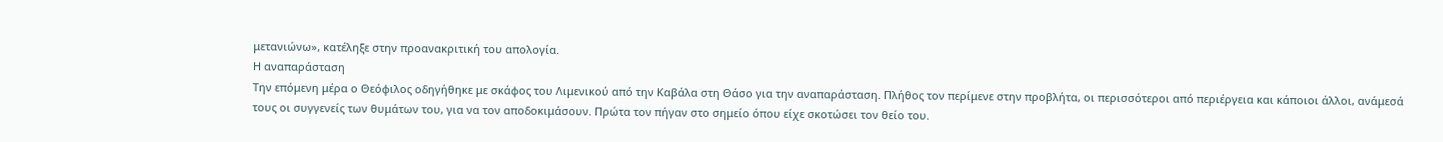μετανιώνω», κατέληξε στην προανακριτική του απολογία.
Η αναπαράσταση
Την επόμενη μέρα ο Θεόφιλος οδηγήθηκε με σκάφος του Λιμενικού από την Καβάλα στη Θάσο για την αναπαράσταση. Πλήθος τον περίμενε στην προβλήτα, οι περισσότεροι από περιέργεια και κάποιοι άλλοι, ανάμεσά τους οι συγγενείς των θυμάτων του, για να τον αποδοκιμάσουν. Πρώτα τον πήγαν στο σημείο όπου είχε σκοτώσει τον θείο του.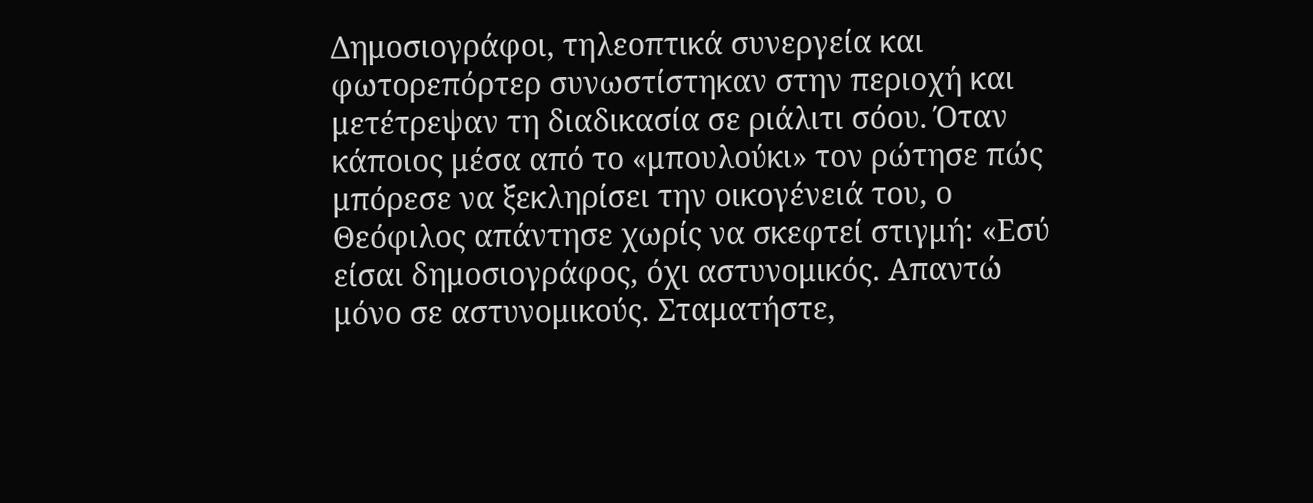Δημοσιογράφοι, τηλεοπτικά συνεργεία και φωτορεπόρτερ συνωστίστηκαν στην περιοχή και μετέτρεψαν τη διαδικασία σε ριάλιτι σόου. Όταν κάποιος μέσα από το «μπουλούκι» τον ρώτησε πώς μπόρεσε να ξεκληρίσει την οικογένειά του, ο Θεόφιλος απάντησε χωρίς να σκεφτεί στιγμή: «Εσύ είσαι δημοσιογράφος, όχι αστυνομικός. Απαντώ μόνο σε αστυνομικούς. Σταματήστε,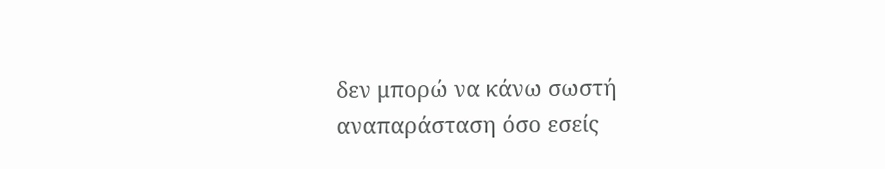δεν μπορώ να κάνω σωστή αναπαράσταση όσο εσείς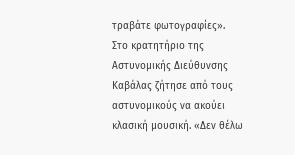τραβάτε φωτογραφίες».
Στο κρατητήριο της Αστυνομικής Διεύθυνσης Kαβάλας ζήτησε από τους αστυνομικούς να ακούει κλασική μουσική. «Δεν θέλω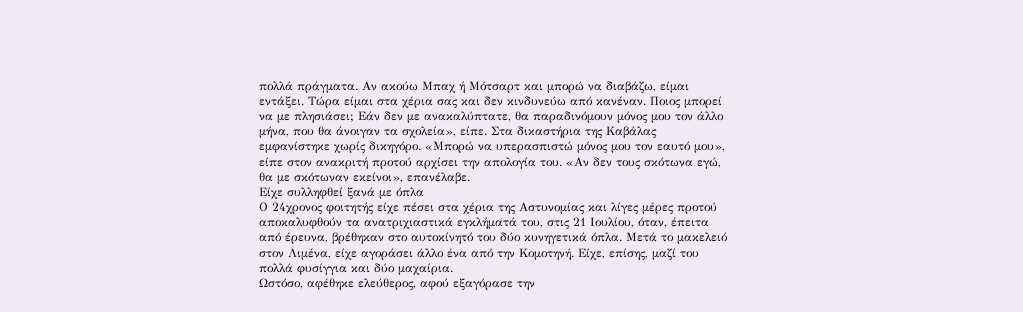πολλά πράγματα. Αν ακούω Μπαχ ή Μότσαρτ και μπορώ να διαβάζω, είμαι εντάξει. Τώρα είμαι στα χέρια σας και δεν κινδυνεύω από κανέναν. Ποιος μπορεί να με πλησιάσει; Εάν δεν με ανακαλύπτατε, θα παραδινόμουν μόνος μου τον άλλο μήνα, που θα άνοιγαν τα σχολεία», είπε. Στα δικαστήρια της Καβάλας εμφανίστηκε χωρίς δικηγόρο. «Μπορώ να υπερασπιστώ μόνος μου τον εαυτό μου», είπε στον ανακριτή προτού αρχίσει την απολογία του. «Αν δεν τους σκότωνα εγώ, θα με σκότωναν εκείνοι», επανέλαβε.
Είχε συλληφθεί ξανά με όπλα
Ο 24χρονος φοιτητής είχε πέσει στα χέρια της Aστυνομίας και λίγες μέρες προτού αποκαλυφθούν τα ανατριχιαστικά εγκλήματά του, στις 21 Ιουλίου, όταν, έπειτα από έρευνα, βρέθηκαν στο αυτοκίνητό του δύο κυνηγετικά όπλα. Μετά το μακελειό στον Λιμένα, είχε αγοράσει άλλο ένα από την Κομοτηνή. Είχε, επίσης, μαζί του πολλά φυσίγγια και δύο μαχαίρια.
Ωστόσο, αφέθηκε ελεύθερος, αφού εξαγόρασε την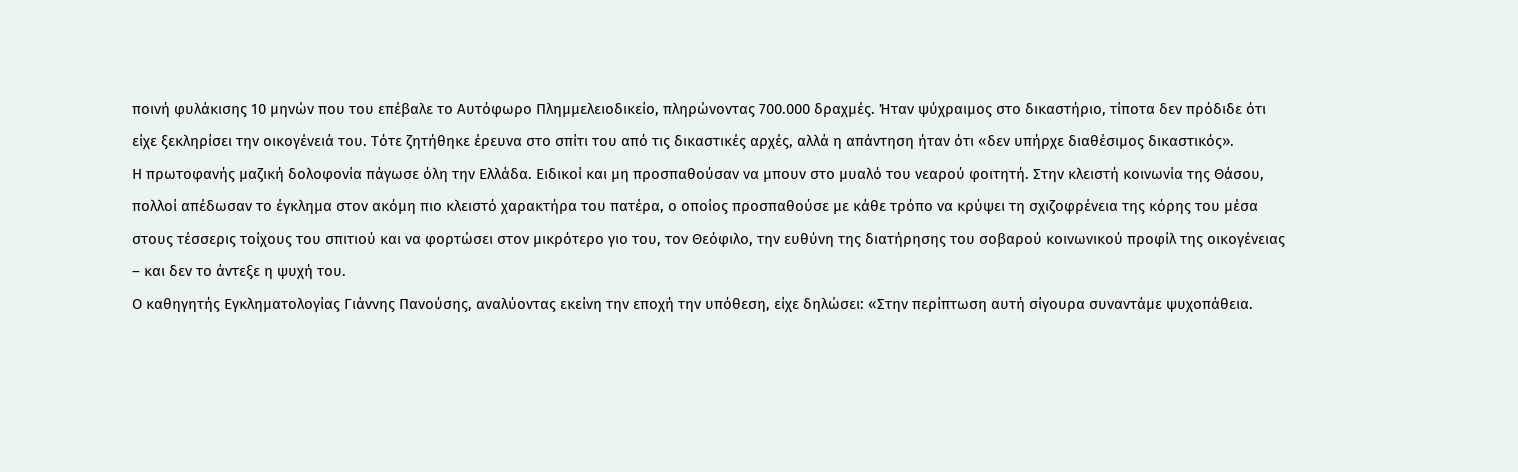ποινή φυλάκισης 10 μηνών που του επέβαλε το Αυτόφωρο Πλημμελειοδικείο, πληρώνοντας 700.000 δραχμές. Ήταν ψύχραιμος στο δικαστήριο, τίποτα δεν πρόδιδε ότι είχε ξεκληρίσει την οικογένειά του. Τότε ζητήθηκε έρευνα στο σπίτι του από τις δικαστικές αρχές, αλλά η απάντηση ήταν ότι «δεν υπήρχε διαθέσιμος δικαστικός».
Η πρωτοφανής μαζική δολοφονία πάγωσε όλη την Ελλάδα. Ειδικοί και μη προσπαθούσαν να μπουν στο μυαλό του νεαρού φοιτητή. Στην κλειστή κοινωνία της Θάσου, πολλοί απέδωσαν το έγκλημα στον ακόμη πιο κλειστό χαρακτήρα του πατέρα, ο οποίος προσπαθούσε με κάθε τρόπο να κρύψει τη σχιζοφρένεια της κόρης του μέσα στους τέσσερις τοίχους του σπιτιού και να φορτώσει στον μικρότερο γιο του, τον Θεόφιλο, την ευθύνη της διατήρησης του σοβαρού κοινωνικού προφίλ της οικογένειας – και δεν το άντεξε η ψυχή του.
Ο καθηγητής Εγκληματολογίας Γιάννης Πανούσης, αναλύοντας εκείνη την εποχή την υπόθεση, είχε δηλώσει: «Στην περίπτωση αυτή σίγουρα συναντάμε ψυχοπάθεια.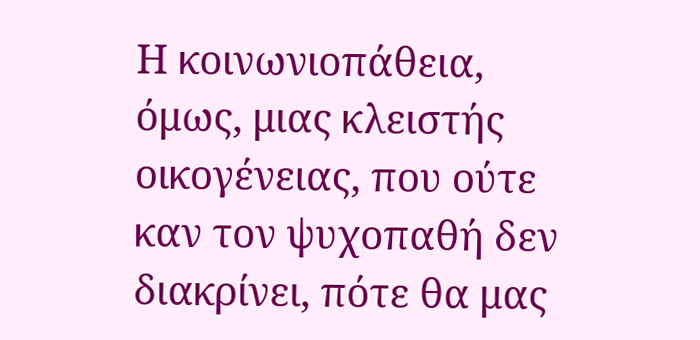Η κοινωνιοπάθεια, όμως, μιας κλειστής οικογένειας, που ούτε καν τον ψυχοπαθή δεν διακρίνει, πότε θα μας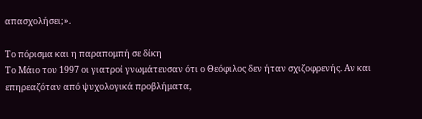απασχολήσει;».

Το πόρισμα και η παραπομπή σε δίκη
Το Μάιο του 1997 οι γιατροί γνωμάτευσαν ότι ο Θεόφιλος δεν ήταν σχιζοφρενής. Αν και επηρεαζόταν από ψυχολογικά προβλήματα,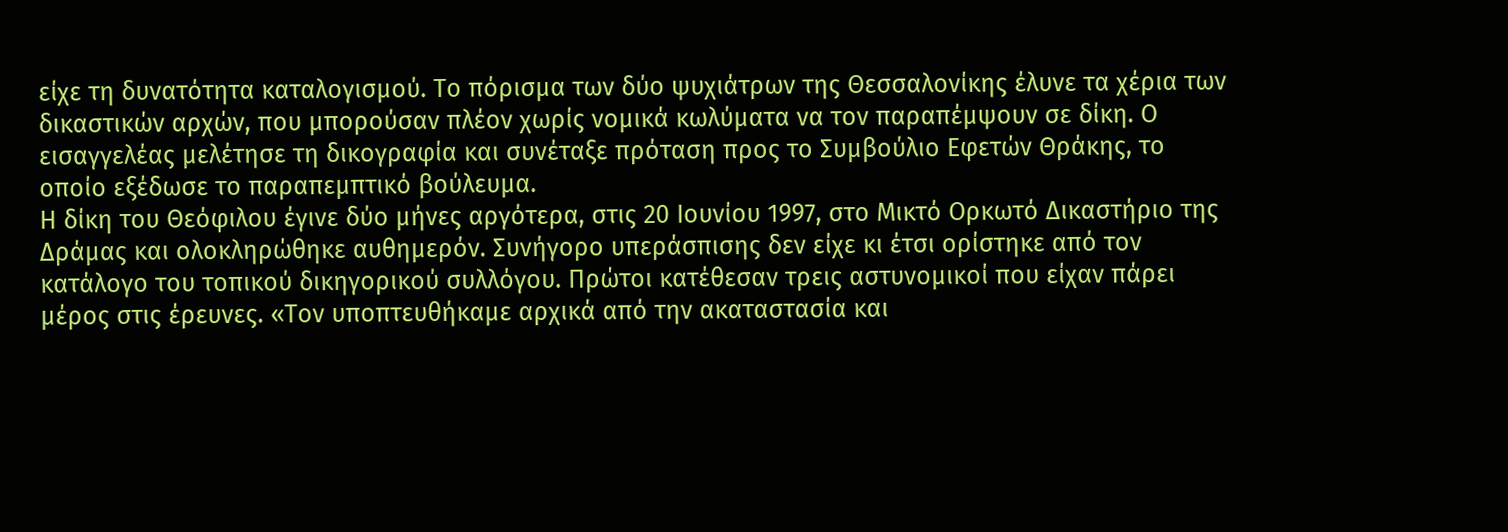είχε τη δυνατότητα καταλογισμού. Το πόρισμα των δύο ψυχιάτρων της Θεσσαλονίκης έλυνε τα χέρια των δικαστικών αρχών, που μπορούσαν πλέον χωρίς νομικά κωλύματα να τον παραπέμψουν σε δίκη. Ο εισαγγελέας μελέτησε τη δικογραφία και συνέταξε πρόταση προς το Συμβούλιο Εφετών Θράκης, το οποίο εξέδωσε το παραπεμπτικό βούλευμα.
Η δίκη του Θεόφιλου έγινε δύο μήνες αργότερα, στις 20 Ιουνίου 1997, στο Μικτό Ορκωτό Δικαστήριο της Δράμας και ολοκληρώθηκε αυθημερόν. Συνήγορο υπεράσπισης δεν είχε κι έτσι ορίστηκε από τον κατάλογο του τοπικού δικηγορικού συλλόγου. Πρώτοι κατέθεσαν τρεις αστυνομικοί που είχαν πάρει μέρος στις έρευνες. «Τον υποπτευθήκαμε αρχικά από την ακαταστασία και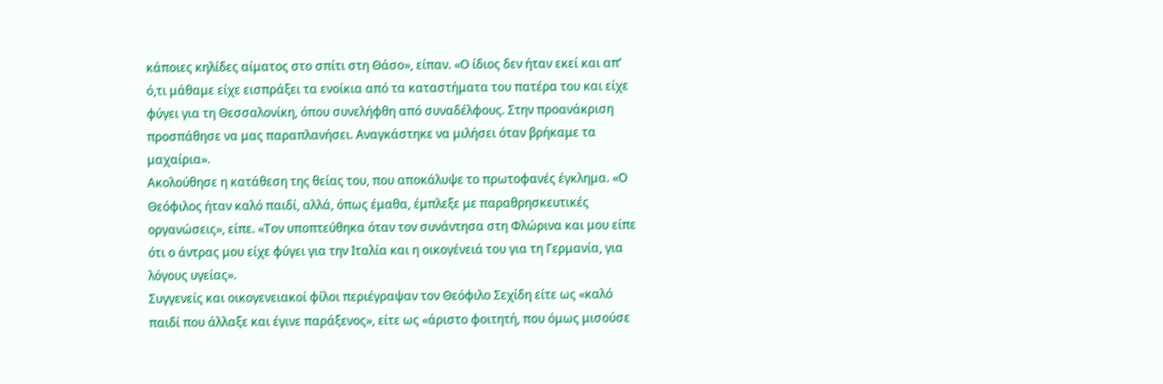κάποιες κηλίδες αίματος στο σπίτι στη Θάσο», είπαν. «Ο ίδιος δεν ήταν εκεί και απ’ ό,τι μάθαμε είχε εισπράξει τα ενοίκια από τα καταστήματα του πατέρα του και είχε φύγει για τη Θεσσαλονίκη, όπου συνελήφθη από συναδέλφους. Στην προανάκριση προσπάθησε να μας παραπλανήσει. Αναγκάστηκε να μιλήσει όταν βρήκαμε τα μαχαίρια».
Ακολούθησε η κατάθεση της θείας του, που αποκάλυψε το πρωτοφανές έγκλημα. «Ο Θεόφιλος ήταν καλό παιδί, αλλά, όπως έμαθα, έμπλεξε με παραθρησκευτικές οργανώσεις», είπε. «Τον υποπτεύθηκα όταν τον συνάντησα στη Φλώρινα και μου είπε ότι ο άντρας μου είχε φύγει για την Ιταλία και η οικογένειά του για τη Γερμανία, για λόγους υγείας».
Συγγενείς και οικογενειακοί φίλοι περιέγραψαν τον Θεόφιλο Σεχίδη είτε ως «καλό παιδί που άλλαξε και έγινε παράξενος», είτε ως «άριστο φοιτητή, που όμως μισούσε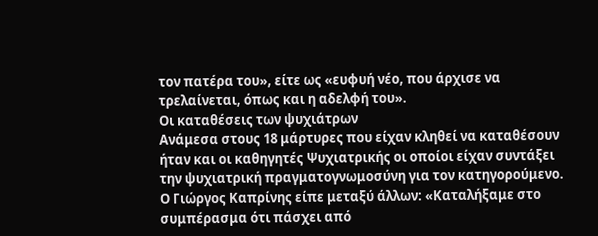τον πατέρα του», είτε ως «ευφυή νέο, που άρχισε να τρελαίνεται, όπως και η αδελφή του».
Οι καταθέσεις των ψυχιάτρων
Ανάμεσα στους 18 μάρτυρες που είχαν κληθεί να καταθέσουν ήταν και οι καθηγητές Ψυχιατρικής οι οποίοι είχαν συντάξει την ψυχιατρική πραγματογνωμοσύνη για τον κατηγορούμενο. Ο Γιώργος Καπρίνης είπε μεταξύ άλλων: «Καταλήξαμε στο συμπέρασμα ότι πάσχει από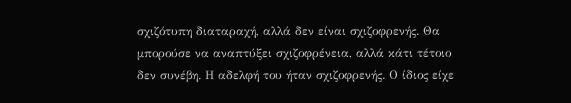σχιζότυπη διαταραχή, αλλά δεν είναι σχιζοφρενής. Θα μπορούσε να αναπτύξει σχιζοφρένεια, αλλά κάτι τέτοιο δεν συνέβη. Η αδελφή του ήταν σχιζοφρενής. Ο ίδιος είχε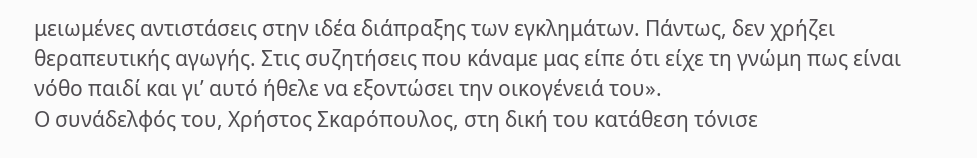μειωμένες αντιστάσεις στην ιδέα διάπραξης των εγκλημάτων. Πάντως, δεν χρήζει θεραπευτικής αγωγής. Στις συζητήσεις που κάναμε μας είπε ότι είχε τη γνώμη πως είναι νόθο παιδί και γι’ αυτό ήθελε να εξοντώσει την οικογένειά του».
Ο συνάδελφός του, Χρήστος Σκαρόπουλος, στη δική του κατάθεση τόνισε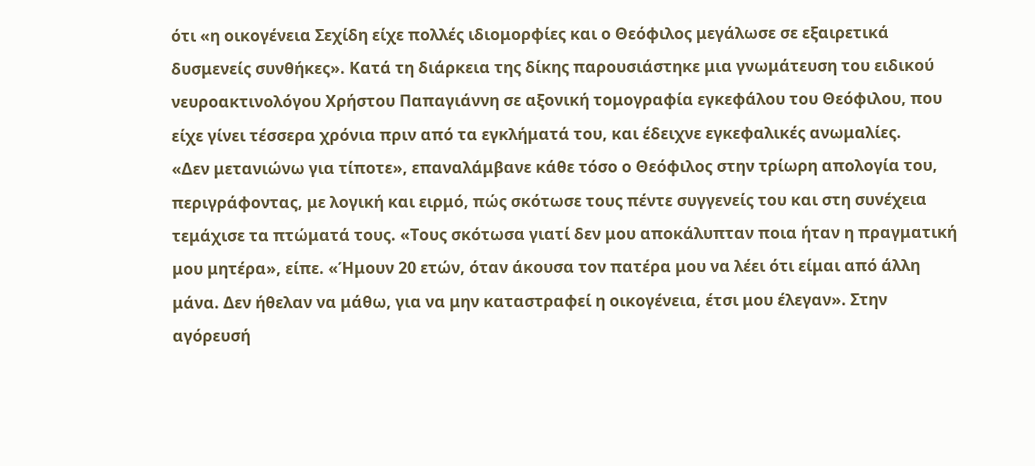ότι «η οικογένεια Σεχίδη είχε πολλές ιδιομορφίες και ο Θεόφιλος μεγάλωσε σε εξαιρετικά δυσμενείς συνθήκες». Κατά τη διάρκεια της δίκης παρουσιάστηκε μια γνωμάτευση του ειδικού νευροακτινολόγου Χρήστου Παπαγιάννη σε αξονική τομογραφία εγκεφάλου του Θεόφιλου, που είχε γίνει τέσσερα χρόνια πριν από τα εγκλήματά του, και έδειχνε εγκεφαλικές ανωμαλίες.
«Δεν μετανιώνω για τίποτε», επαναλάμβανε κάθε τόσο ο Θεόφιλος στην τρίωρη απολογία του, περιγράφοντας, με λογική και ειρμό, πώς σκότωσε τους πέντε συγγενείς του και στη συνέχεια τεμάχισε τα πτώματά τους. «Τους σκότωσα γιατί δεν μου αποκάλυπταν ποια ήταν η πραγματική μου μητέρα», είπε. «Ήμουν 20 ετών, όταν άκουσα τον πατέρα μου να λέει ότι είμαι από άλλη μάνα. Δεν ήθελαν να μάθω, για να μην καταστραφεί η οικογένεια, έτσι μου έλεγαν». Στην αγόρευσή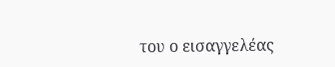του ο εισαγγελέας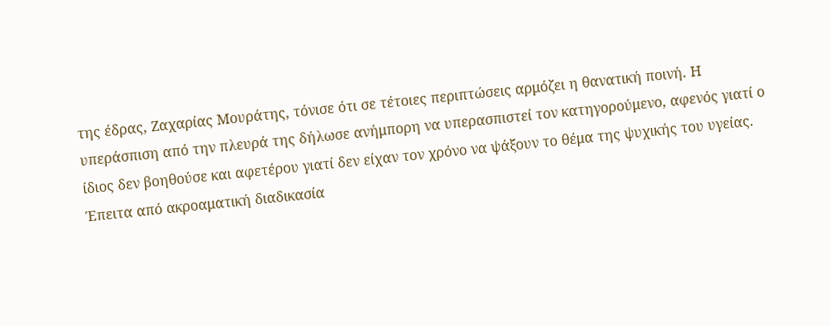της έδρας, Ζαχαρίας Μουράτης, τόνισε ότι σε τέτοιες περιπτώσεις αρμόζει η θανατική ποινή. Η υπεράσπιση από την πλευρά της δήλωσε ανήμπορη να υπερασπιστεί τον κατηγορούμενο, αφενός γιατί ο ίδιος δεν βοηθούσε και αφετέρου γιατί δεν είχαν τον χρόνο να ψάξουν το θέμα της ψυχικής του υγείας.
Έπειτα από ακροαματική διαδικασία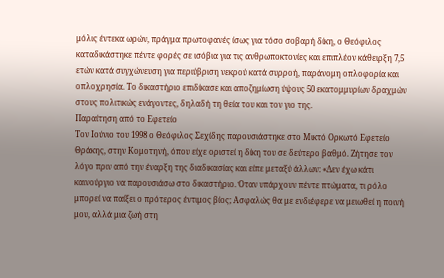μόλις έντεκα ωρών, πράγμα πρωτοφανές ίσως για τόσο σοβαρή δίκη, ο Θεόφιλος καταδικάστηκε πέντε φορές σε ισόβια για τις ανθρωποκτονίες και επιπλέον κάθειρξη 7,5 ετών κατά συγχώνευση για περιύβριση νεκρού κατά συρροή, παράνομη οπλοφορία και οπλοχρησία. Το δικαστήριο επιδίκασε και αποζημίωση ύψους 50 εκατομμυρίων δραχμών στους πολιτικώς ενάγοντες, δηλαδή τη θεία του και τον γιο της.
Παραίτηση από το Εφετείο
Τον Ιούνιο του 1998 ο Θεόφιλος Σεχίδης παρουσιάστηκε στο Μικτό Ορκωτό Εφετείο Θράκης, στην Κομοτηνή, όπου είχε οριστεί η δίκη του σε δεύτερο βαθμό. Ζήτησε τον λόγο πριν από την έναρξη της διαδικασίας και είπε μεταξύ άλλων: «Δεν έχω κάτι καινούργιο να παρουσιάσω στο δικαστήριο. Όταν υπάρχουν πέντε πτώματα, τι ρόλο μπορεί να παίξει ο πρότερος έντιμος βίος; Ασφαλώς θα με ενδιέφερε να μειωθεί η ποινή μου, αλλά μια ζωή στη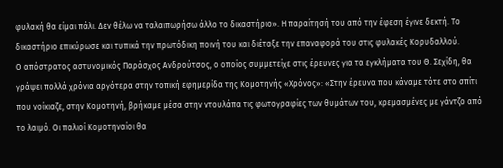φυλακή θα είμαι πάλι. Δεν θέλω να ταλαιπωρήσω άλλο το δικαστήριο». Η παραίτησή του από την έφεση έγινε δεκτή. Το δικαστήριο επικύρωσε και τυπικά την πρωτόδικη ποινή του και διέταξε την επαναφορά του στις φυλακές Κορυδαλλού.
Ο απόστρατος αστυνομικός Παράσχος Ανδρούτσος, ο οποίος συμμετείχε στις έρευνες για τα εγκλήματα του Θ. Σεχίδη, θα γράψει πολλά χρόνια αργότερα στην τοπική εφημερίδα της Κομοτηνής «Χρόνος»: «Στην έρευνα που κάναμε τότε στο σπίτι που νοίκιαζε, στην Κομοτηνή, βρήκαμε μέσα στην ντουλάπα τις φωτογραφίες των θυμάτων του, κρεμασμένες με γάντζο από το λαιμό. Οι παλιοί Κομοτηναίοι θα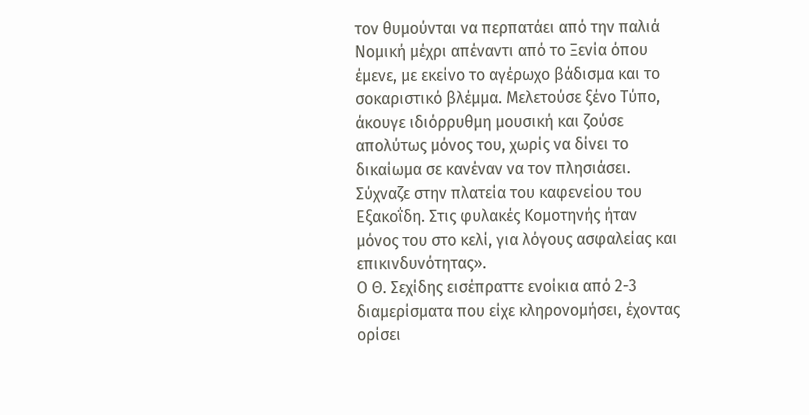τον θυμούνται να περπατάει από την παλιά Νομική μέχρι απέναντι από το Ξενία όπου έμενε, με εκείνο το αγέρωχο βάδισμα και το σοκαριστικό βλέμμα. Μελετούσε ξένο Τύπο, άκουγε ιδιόρρυθμη μουσική και ζούσε απολύτως μόνος του, χωρίς να δίνει το δικαίωμα σε κανέναν να τον πλησιάσει. Σύχναζε στην πλατεία του καφενείου του Εξακοΐδη. Στις φυλακές Κομοτηνής ήταν μόνος του στο κελί, για λόγους ασφαλείας και επικινδυνότητας».
Ο Θ. Σεχίδης εισέπραττε ενοίκια από 2-3 διαμερίσματα που είχε κληρονομήσει, έχοντας ορίσει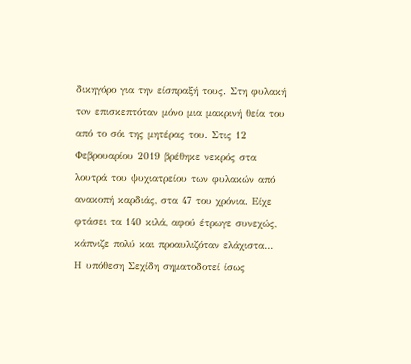δικηγόρο για την είσπραξή τους. Στη φυλακή τoν επισκεπτόταν μόνο μια μακρινή θεία του από το σόι της μητέρας του. Στις 12 Φεβρουαρίου 2019 βρέθηκε νεκρός στα λουτρά του ψυχιατρείου των φυλακών από ανακοπή καρδιάς, στα 47 του χρόνια. Είχε φτάσει τα 140 κιλά, αφού έτρωγε συνεχώς, κάπνιζε πολύ και προαυλιζόταν ελάχιστα…
Η υπόθεση Σεχίδη σηματοδοτεί ίσως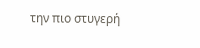την πιο στυγερή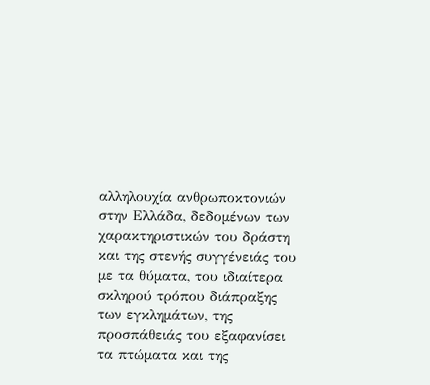αλληλουχία ανθρωποκτονιών στην Ελλάδα, δεδομένων των χαρακτηριστικών του δράστη και της στενής συγγένειάς του με τα θύματα, του ιδιαίτερα σκληρού τρόπου διάπραξης των εγκλημάτων, της προσπάθειάς του εξαφανίσει τα πτώματα και της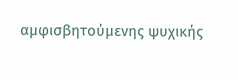αμφισβητούμενης ψυχικής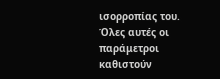ισορροπίας του. Όλες αυτές οι παράμετροι καθιστούν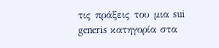τις πράξεις του μια sui generis κατηγορία στα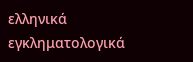ελληνικά εγκληματολογικά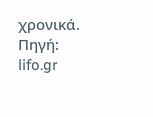χρονικά.
Πηγή: lifo.gr